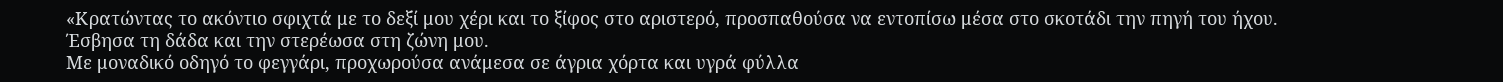«Κρατώντας το ακόντιο σφιχτά με το δεξί μου χέρι και το ξίφος στο αριστερό, προσπαθούσα να εντοπίσω μέσα στο σκοτάδι την πηγή του ήχου.
Έσβησα τη δάδα και την στερέωσα στη ζώνη μου.
Mε μοναδικό οδηγό το φεγγάρι, προχωρούσα ανάμεσα σε άγρια χόρτα και υγρά φύλλα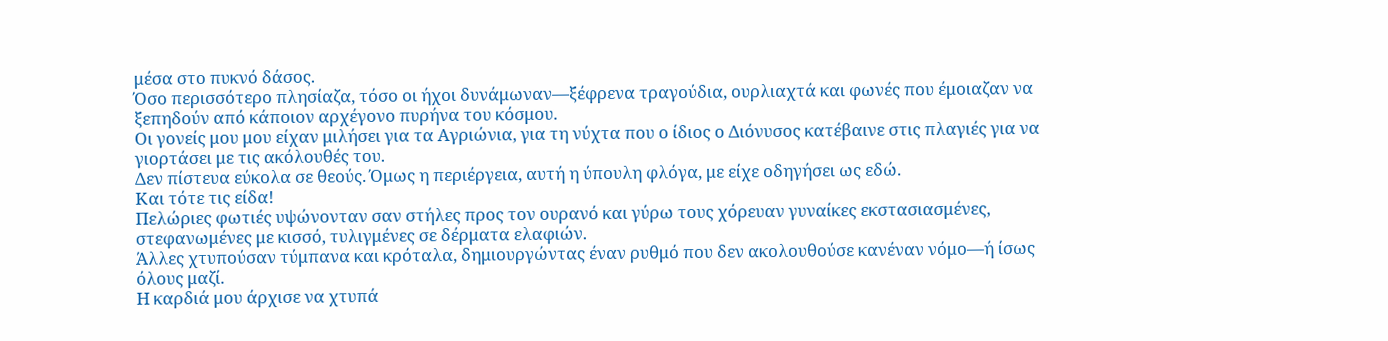μέσα στο πυκνό δάσος.
Όσο περισσότερο πλησίαζα, τόσο οι ήχοι δυνάμωναν—ξέφρενα τραγούδια, ουρλιαχτά και φωνές που έμοιαζαν να ξεπηδούν από κάποιον αρχέγονο πυρήνα του κόσμου.
Οι γονείς μου μου είχαν μιλήσει για τα Αγριώνια, για τη νύχτα που ο ίδιος ο Διόνυσος κατέβαινε στις πλαγιές για να γιορτάσει με τις ακόλουθές του.
Δεν πίστευα εύκολα σε θεούς. Όμως η περιέργεια, αυτή η ύπουλη φλόγα, με είχε οδηγήσει ως εδώ.
Και τότε τις είδα!
Πελώριες φωτιές υψώνονταν σαν στήλες προς τον ουρανό και γύρω τους χόρευαν γυναίκες εκστασιασμένες, στεφανωμένες με κισσό, τυλιγμένες σε δέρματα ελαφιών.
Άλλες χτυπούσαν τύμπανα και κρόταλα, δημιουργώντας έναν ρυθμό που δεν ακολουθούσε κανέναν νόμο—ή ίσως όλους μαζί.
Η καρδιά μου άρχισε να χτυπά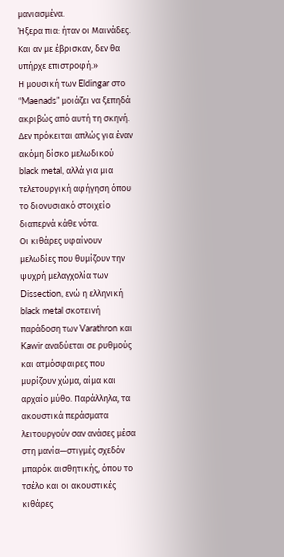μανιασμένα.
Ήξερα πια: ήταν οι Μαινάδες.
Και αν με έβρισκαν, δεν θα υπήρχε επιστροφή.»
Η μουσική των Eldingar στο “Maenads” μοιάζει να ξεπηδά ακριβώς από αυτή τη σκηνή. Δεν πρόκειται απλώς για έναν ακόμη δίσκο μελωδικού black metal, αλλά για μια τελετουργική αφήγηση όπου το διονυσιακό στοιχείο διαπερνά κάθε νότα.
Οι κιθάρες υφαίνουν μελωδίες που θυμίζουν την ψυχρή μελαγχολία των Dissection, ενώ η ελληνική black metal σκοτεινή παράδοση των Varathron και Kawir αναδύεται σε ρυθμούς και ατμόσφαιρες που μυρίζουν χώμα, αίμα και αρχαίο μύθο. Παράλληλα, τα ακουστικά περάσματα λειτουργούν σαν ανάσες μέσα στη μανία—στιγμές σχεδόν μπαρόκ αισθητικής, όπου το τσέλο και οι ακουστικές κιθάρες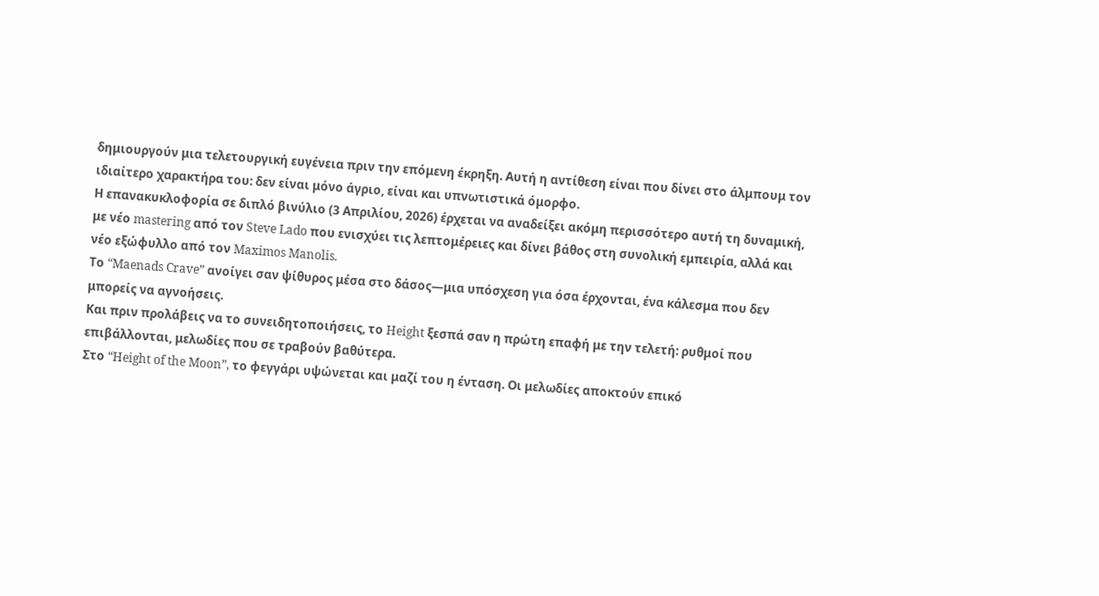δημιουργούν μια τελετουργική ευγένεια πριν την επόμενη έκρηξη. Αυτή η αντίθεση είναι που δίνει στο άλμπουμ τον ιδιαίτερο χαρακτήρα του: δεν είναι μόνο άγριο, είναι και υπνωτιστικά όμορφο.
Η επανακυκλοφορία σε διπλό βινύλιο (3 Απριλίου, 2026) έρχεται να αναδείξει ακόμη περισσότερο αυτή τη δυναμική, με νέο mastering από τον Steve Lado που ενισχύει τις λεπτομέρειες και δίνει βάθος στη συνολική εμπειρία, αλλά και νέο εξώφυλλο από τον Maximos Manolis.
Το “Maenads Crave” ανοίγει σαν ψίθυρος μέσα στο δάσος—μια υπόσχεση για όσα έρχονται, ένα κάλεσμα που δεν μπορείς να αγνοήσεις.
Και πριν προλάβεις να το συνειδητοποιήσεις, το Height ξεσπά σαν η πρώτη επαφή με την τελετή: ρυθμοί που επιβάλλονται, μελωδίες που σε τραβούν βαθύτερα.
Στο “Height of the Moon”, το φεγγάρι υψώνεται και μαζί του η ένταση. Οι μελωδίες αποκτούν επικό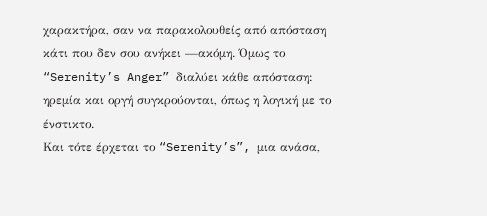χαρακτήρα, σαν να παρακολουθείς από απόσταση κάτι που δεν σου ανήκει —ακόμη. Όμως το “Serenity’s Anger” διαλύει κάθε απόσταση: ηρεμία και οργή συγκρούονται, όπως η λογική με το ένστικτο.
Και τότε έρχεται το “Serenity’s”, μια ανάσα,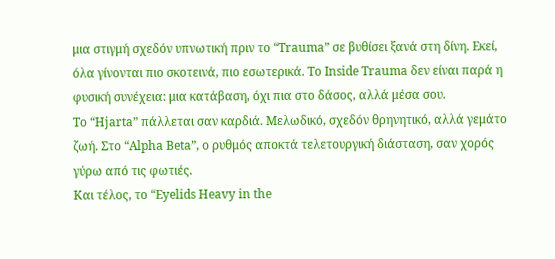μια στιγμή σχεδόν υπνωτική πριν το “Trauma” σε βυθίσει ξανά στη δίνη. Εκεί, όλα γίνονται πιο σκοτεινά, πιο εσωτερικά. Το Inside Trauma δεν είναι παρά η φυσική συνέχεια: μια κατάβαση, όχι πια στο δάσος, αλλά μέσα σου.
Το “Hjarta” πάλλεται σαν καρδιά. Μελωδικό, σχεδόν θρηνητικό, αλλά γεμάτο ζωή. Στο “Alpha Beta”, ο ρυθμός αποκτά τελετουργική διάσταση, σαν χορός γύρω από τις φωτιές.
Και τέλος, το “Eyelids Heavy in the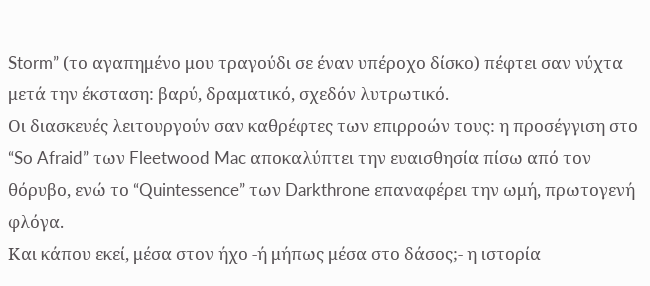Storm” (το αγαπημένο μου τραγούδι σε έναν υπέροχο δίσκο) πέφτει σαν νύχτα μετά την έκσταση: βαρύ, δραματικό, σχεδόν λυτρωτικό.
Οι διασκευές λειτουργούν σαν καθρέφτες των επιρροών τους: η προσέγγιση στο “So Afraid” των Fleetwood Mac αποκαλύπτει την ευαισθησία πίσω από τον θόρυβο, ενώ το “Quintessence” των Darkthrone επαναφέρει την ωμή, πρωτογενή φλόγα.
Και κάπου εκεί, μέσα στον ήχο -ή μήπως μέσα στο δάσος;- η ιστορία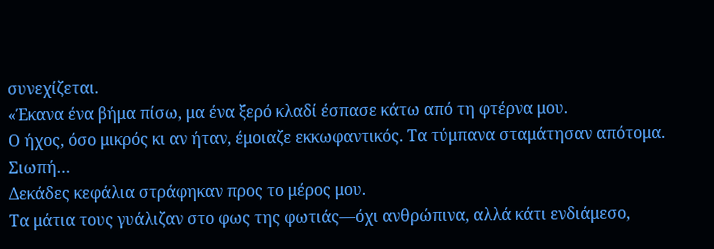συνεχίζεται.
«Έκανα ένα βήμα πίσω, μα ένα ξερό κλαδί έσπασε κάτω από τη φτέρνα μου.
Ο ήχος, όσο μικρός κι αν ήταν, έμοιαζε εκκωφαντικός. Τα τύμπανα σταμάτησαν απότομα.
Σιωπή…
Δεκάδες κεφάλια στράφηκαν προς το μέρος μου.
Τα μάτια τους γυάλιζαν στο φως της φωτιάς—όχι ανθρώπινα, αλλά κάτι ενδιάμεσο,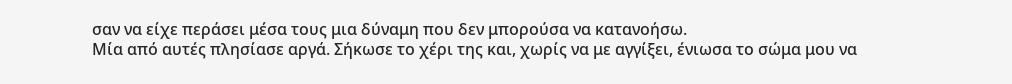σαν να είχε περάσει μέσα τους μια δύναμη που δεν μπορούσα να κατανοήσω.
Μία από αυτές πλησίασε αργά. Σήκωσε το χέρι της και, χωρίς να με αγγίξει, ένιωσα το σώμα μου να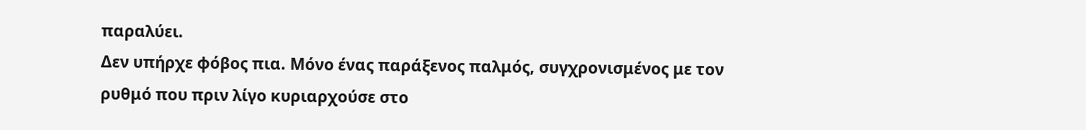παραλύει.
Δεν υπήρχε φόβος πια. Μόνο ένας παράξενος παλμός, συγχρονισμένος με τον ρυθμό που πριν λίγο κυριαρχούσε στο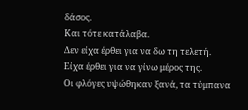δάσος.
Και τότε κατάλαβα.
Δεν είχα έρθει για να δω τη τελετή.
Είχα έρθει για να γίνω μέρος της.
Οι φλόγες υψώθηκαν ξανά, τα τύμπανα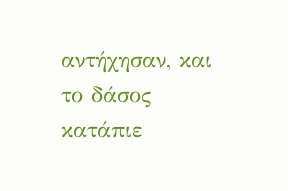αντήχησαν, και το δάσος κατάπιε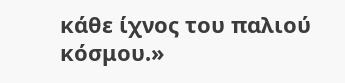κάθε ίχνος του παλιού κόσμου.»